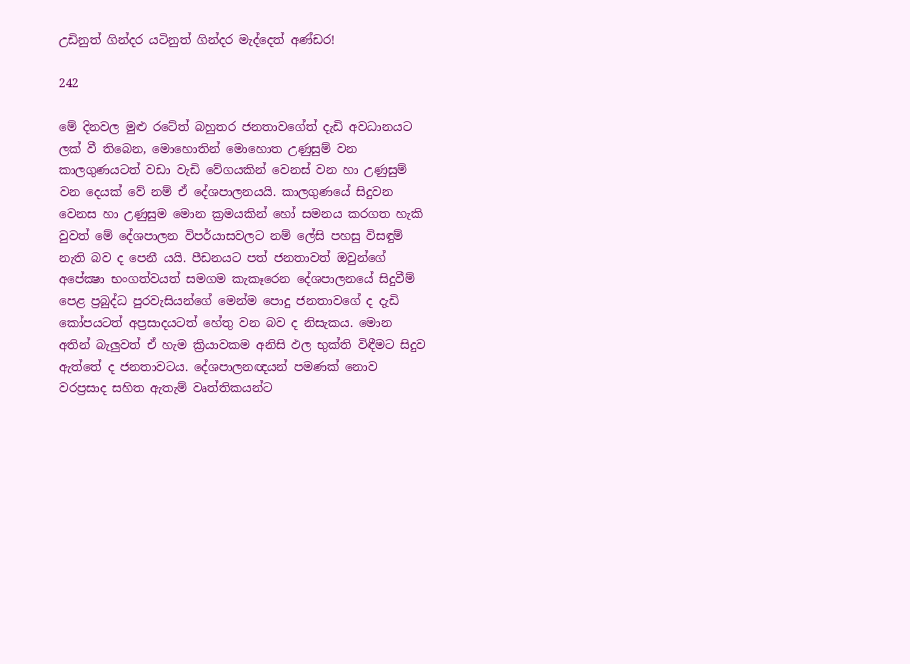උඩිනුත් ගින්දර යටිනුත් ගින්දර මැද්දෙත් අණ්ඩර!

242

මේ දිනවල මුළු රටේත් බහුතර ජනතාවගේත් දැඩි අවධානයට ලක් වී තිබෙන, මොහොතින් මොහොත උණුසුම් වන කාලගුණයටත් වඩා වැඩි වේගයකින් වෙනස් වන හා උණුසුම් වන දෙයක් වේ නම් ඒ දේශපාලනයයි. කාලගුණයේ සිදුවන වෙනස හා උණුසුම මොන ක්‍රමයකින් හෝ සමනය කරගත හැකි වුවත් මේ දේශපාලන විපර්යාසවලට නම් ලේසි පහසු විසඳුම් නැති බව ද පෙනී යයි. පීඩනයට පත් ජනතාවත් ඔවුන්ගේ අපේක්‍ෂා භංගත්වයත් සමගම කැකෑරෙන දේශපාලනයේ සිදුවීම් පෙළ ප්‍රබුද්ධ පුරවැසියන්ගේ මෙන්ම පොදු ජනතාවගේ ද දැඩි කෝපයටත් අප්‍රසාදයටත් හේතු වන බව ද නිසැකය. මොන අතින් බැලුවත් ඒ හැම ක්‍රියාවකම අනිසි ඵල භුක්ති විඳීමට සිදුව ඇත්තේ ද ජනතාවටය. දේශපාලනඥයන් පමණක් නොව වරප්‍රසාද සහිත ඇතැම් වෘත්තිකයන්ට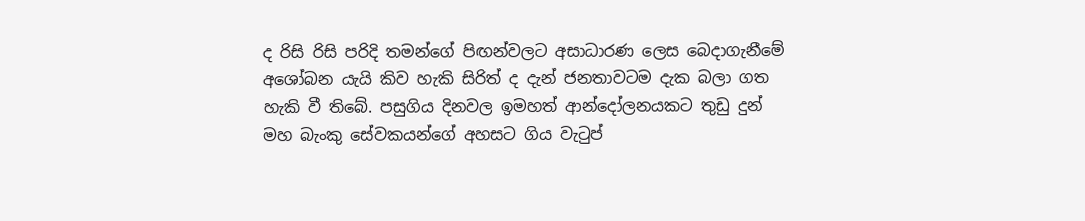ද රිසි රිසි පරිදි තමන්ගේ පිඟන්වලට අසාධාරණ ලෙස බෙදාගැනීමේ අශෝබන යැයි කිව හැකි සිරිත් ද දැන් ජනතාවටම දැක බලා ගත හැකි වී තිබේ. පසුගිය දිනවල ඉමහත් ආන්දෝලනයකට තුඩු දුන් මහ බැංකු සේවකයන්ගේ අහසට ගිය වැටුප්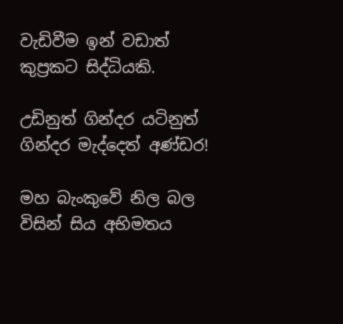වැඩිවීම ඉන් වඩාත් කුප්‍රකට සිද්ධියකි.

උඩිනුත් ගින්දර යටිනුත් ගින්දර මැද්දෙත් අණ්ඩර!

මහ බැංකුවේ නිල බල විසින් සිය අභිමතය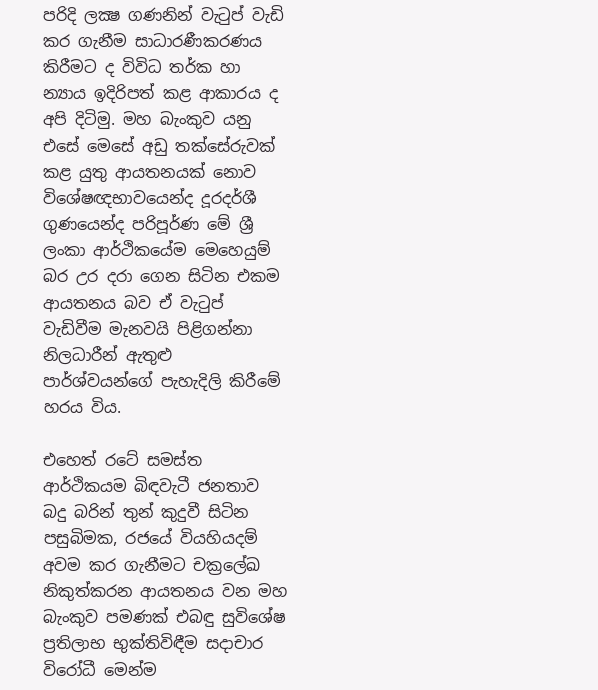පරිදි ලක්‍ෂ ගණනින් වැටුප් වැඩි කර ගැනීම සාධාරණීකරණය කිරීමට ද විවිධ තර්ක හා න්‍යාය ඉදිරිපත් කළ ආකාරය ද අපි දිටිමු. මහ බැංකුව යනු එසේ මෙසේ අඩු තක්සේරුවක් කළ යුතු ආයතනයක් නොව විශේෂඥභාවයෙන්ද දූරදර්ශී ගුණයෙන්ද පරිපූර්ණ මේ ශ්‍රී ලංකා ආර්ථිකයේම මෙහෙයුම් බර උර දරා ගෙන සිටින එකම ආයතනය බව ඒ වැටුප් වැඩිවීම මැනවයි පිළිගන්නා නිලධාරීන් ඇතුළු පාර්ශ්වයන්ගේ පැහැදිලි කිරීමේ හරය විය.

එහෙත් රටේ සමස්ත ආර්ථිකයම බිඳවැටී ජනතාව බදු බරින් තුන් කුදුවී සිටින පසුබිමක, රජයේ වියහියදම් අවම කර ගැනීමට චක්‍රලේඛ නිකුත්කරන ආයතනය වන මහ බැංකුව පමණක් එබඳු සුවිශේෂ ප්‍රතිලාභ භුක්තිවිඳීම සදාචාර විරෝධී මෙන්ම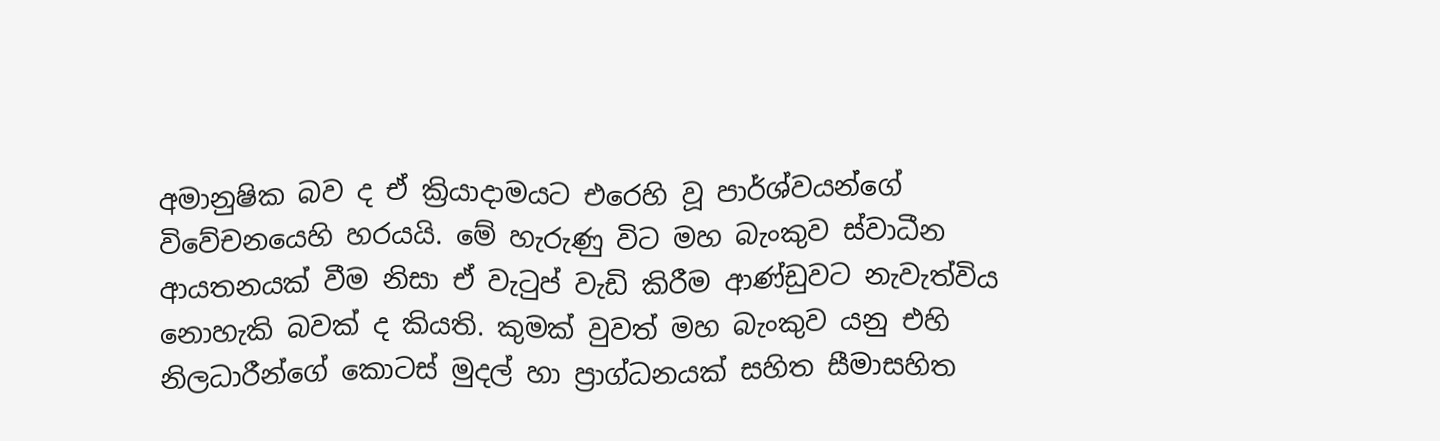අමානුෂික බව ද ඒ ක්‍රියාදාමයට එරෙහි වූ පාර්ශ්වයන්ගේ විවේචනයෙහි හරයයි. මේ හැරුණු විට මහ බැංකුව ස්වාධීන ආයතනයක් වීම නිසා ඒ වැටුප් වැඩි කිරීම ආණ්ඩුවට නැවැත්විය නොහැකි බවක් ද කියති. කුමක් වුවත් මහ බැංකුව යනු එහි නිලධාරීන්ගේ කොටස් මුදල් හා ප්‍රාග්ධනයක් සහිත සීමාසහිත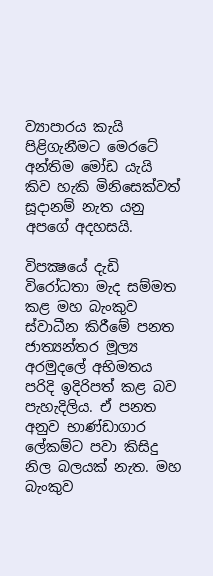ව්‍යාපාරය කැයි පිළිගැනීමට මෙරටේ අන්තිම මෝඩ යැයි කිව හැකි මිනිසෙක්වත් සූදානම් නැත යනු අපගේ අදහසයි.

විපක්‍ෂයේ දැඩි විරෝධතා මැද සම්මත කළ මහ බැංකුව ස්වාධීන කිරීමේ පනත ජාත්‍යන්තර මූල්‍ය අරමුදලේ අභිමතය පරිදි ඉදිරිපත් කළ බව පැහැදිලිය. ඒ පනත අනුව භාණ්ඩාගාර ලේකම්ට පවා කිසිදු නිල බලයක් නැත. මහ බැංකුව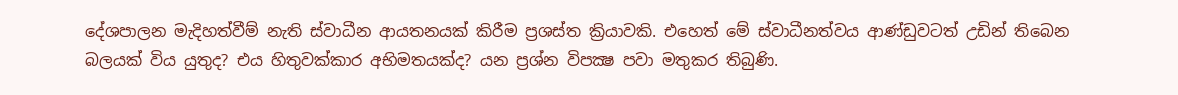දේශපාලන මැදිහත්වීම් නැති ස්වාධීන ආයතනයක් කිරීම ප්‍රශස්ත ක්‍රියාවකි. එහෙත් මේ ස්වාධීනත්වය ආණ්ඩුවටත් උඩින් තිබෙන බලයක් විය යුතුද? එය හිතුවක්කාර අභිමතයක්ද? යන ප්‍රශ්න විපක්‍ෂ පවා මතුකර තිබුණි.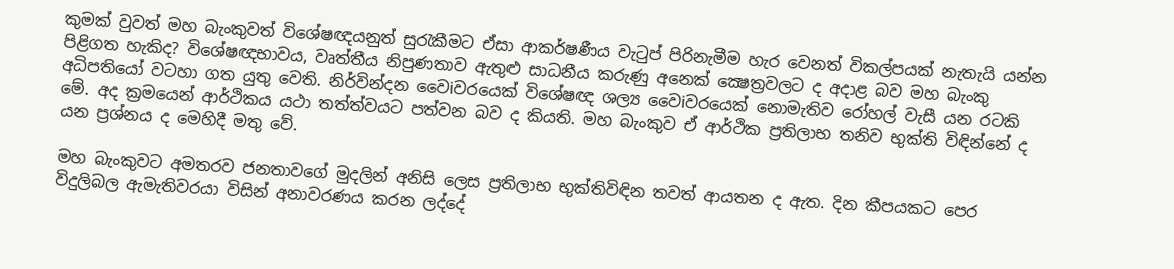කුමක් වුවත් මහ බැංකුවත් විශේෂඥයනුත් සුරැකීමට ඒසා ආකර්ෂණීය වැටුප් පිරිනැමීම හැර වෙනත් විකල්පයක් නැතැයි යන්න පිළිගත හැකිද? විශේෂඥභාවය, වෘත්තීය නිපුණතාව ඇතුළු සාධනීය කරුණු අනෙක් ක්‍ෂෙත්‍රවලට ද අදාළ බව මහ බැංකු අධිපතියෝ වටහා ගත යුතු වෙති. නිර්වින්දන වෛiවරයෙක් විශේෂඥ ශල්‍ය වෛiවරයෙක් නොමැතිව රෝහල් වැසී යන රටකි මේ. අද ක්‍රමයෙන් ආර්ථිකය යථා තත්ත්වයට පත්වන බව ද කියති. මහ බැංකුව ඒ ආර්ථික ප්‍රතිලාභ තනිව භුක්ති විඳින්නේ ද යන ප්‍රශ්නය ද මෙහිදී මතු වේ.

මහ බැංකුවට අමතරව ජනතාවගේ මුදලින් අනිසි ලෙස ප්‍රතිලාභ භුක්තිවිඳින තවත් ආයතන ද ඇත. දින කීපයකට පෙර විදුලිබල ඇමැතිවරයා විසින් අනාවරණය කරන ලද්දේ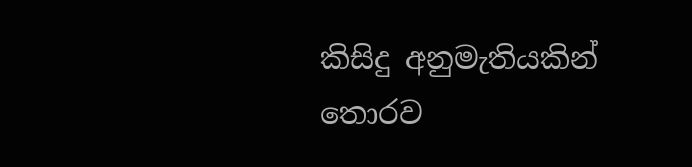කිසිදු අනුමැතියකින් තොරව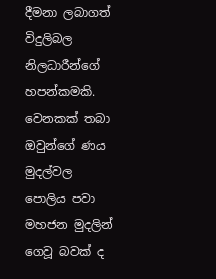දීමනා ලබාගත් විදුලිබල නිලධාරීන්ගේ හපන්කමකි. වෙනකක් තබා ඔවුන්ගේ ණය මුදල්වල පොලිය පවා මහජන මුදලින් ගෙවූ බවක් ද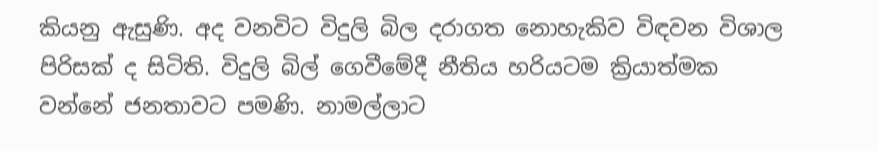කියනු ඇසුණි. අද වනවිට විදුලි බිල දරාගත නොහැකිව විඳවන විශාල පිරිසක් ද සිටිති. විදුලි බිල් ගෙවීමේදී නීතිය හරියටම ක්‍රියාත්මක වන්නේ ජනතාවට පමණි. නාමල්ලාට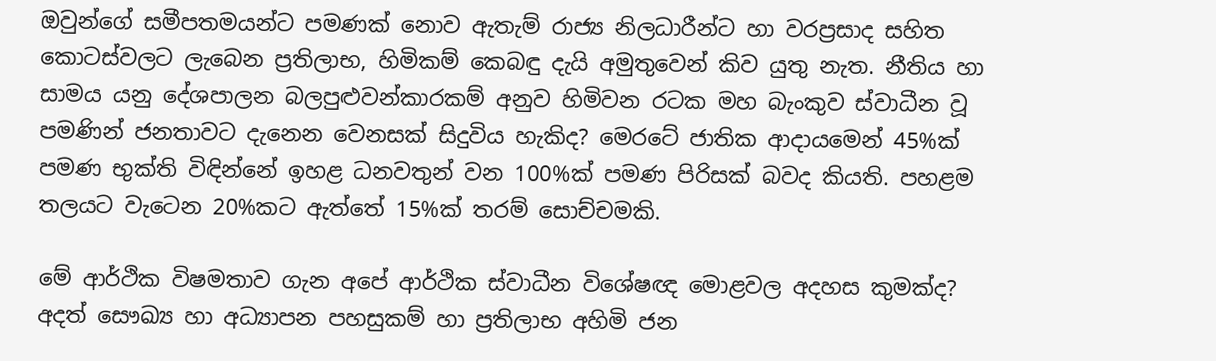ඔවුන්ගේ සමීපතමයන්ට පමණක් නොව ඇතැම් රාජ්‍ය නිලධාරීන්ට හා වරප්‍රසාද සහිත කොටස්වලට ලැබෙන ප්‍රතිලාභ, හිමිකම් කෙබඳු දැයි අමුතුවෙන් කිව යුතු නැත. නීතිය හා සාමය යනු දේශපාලන බලපුළුවන්කාරකම් අනුව හිමිවන රටක මහ බැංකුව ස්වාධීන වූ පමණින් ජනතාවට දැනෙන වෙනසක් සිදුවිය හැකිද? මෙරටේ ජාතික ආදායමෙන් 45%ක් පමණ භුක්ති විඳින්නේ ඉහළ ධනවතුන් වන 100%ක් පමණ පිරිසක් බවද කියති. පහළම තලයට වැටෙන 20%කට ඇත්තේ 15%ක් තරම් සොච්චමකි.

මේ ආර්ථික විෂමතාව ගැන අපේ ආර්ථික ස්වාධීන විශේෂඥ මොළවල අදහස කුමක්ද? අදත් සෞඛ්‍ය හා අධ්‍යාපන පහසුකම් හා ප්‍රතිලාභ අහිමි ජන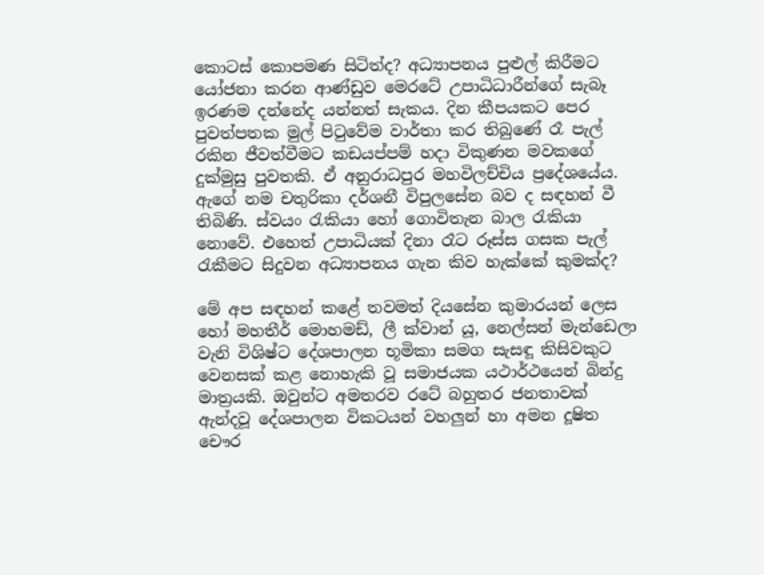කොටස් කොපමණ සිටිත්ද? අධ්‍යාපනය පුළුල් කිරීමට යෝජනා කරන ආණ්ඩුව මෙරටේ උපාධිධාරීන්ගේ සැබෑ ඉරණම දන්නේද යන්නත් සැකය. දින කීපයකට පෙර පුවත්පතක මුල් පිටුවේම වාර්තා කර තිබුණේ රෑ පැල් රකින ජීවත්වීමට කඩයප්පම් හදා විකුණන මවකගේ දුක්මුසු පුවතකි. ඒ අනුරාධපුර මහවිලච්චිය ප්‍රදේශයේය. ඇගේ නම චතුරිකා දර්ශනී විපුලසේන බව ද සඳහන් වී තිබිණි. ස්වයං රැකියා හෝ ගොවිතැන බාල රැකියා නොවේ. එහෙත් උපාධියක් දිනා රෑට රූස්ස ගසක පැල් රැකීමට සිදුවන අධ්‍යාපනය ගැන කිව හැක්කේ කුමක්ද?

මේ අප සඳහන් කළේ තවමත් දියසේන කුමාරයන් ලෙස හෝ මහතීර් මොහමඩ්, ලී ක්වාන් යූ, නෙල්සන් මැන්ඩෙලා වැනි විශිෂ්ට දේශපාලන භූමිකා සමග සැසඳූ කිසිවකුට වෙනසක් කළ නොහැකි වූ සමාජයක යථාර්ථයෙන් බින්දු මාත්‍රයකි. ඔවුන්ට අමතරව රටේ බහුතර ජනතාවක් ඇන්දවූ දේශපාලන විකටයන් වහලුන් හා අමන දූෂිත චෞර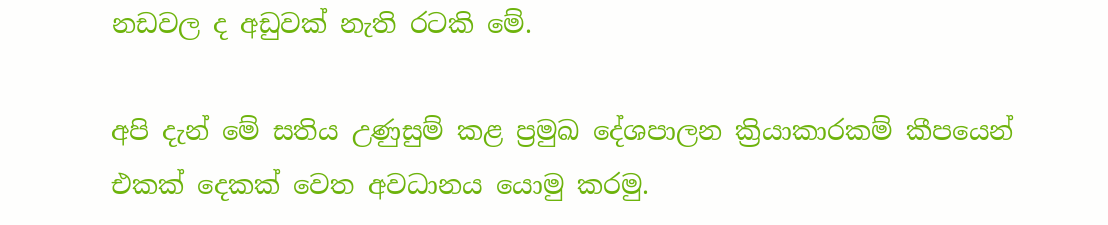නඩවල ද අඩුවක් නැති රටකි මේ.

අපි දැන් මේ සතිය උණුසුම් කළ ප්‍රමුඛ දේශපාලන ක්‍රියාකාරකම් කීපයෙන් එකක් දෙකක් වෙත අවධානය යොමු කරමු.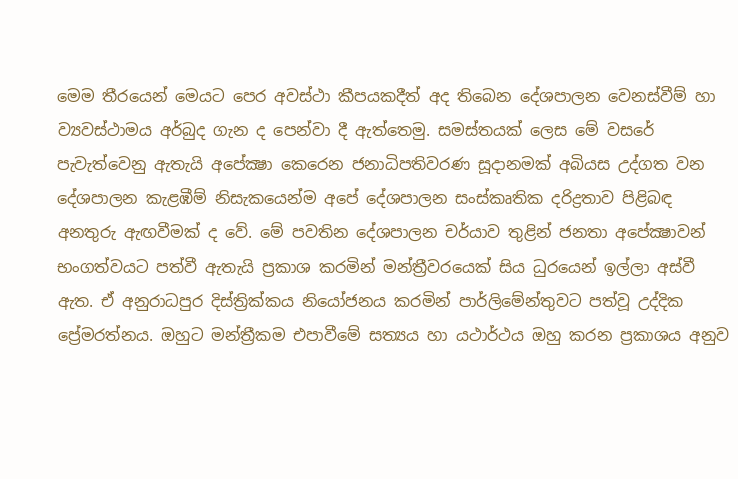මෙම තීරයෙන් මෙයට පෙර අවස්ථා කීපයකදීත් අද තිබෙන දේශපාලන වෙනස්වීම් හා ව්‍යවස්ථාමය අර්බුද ගැන ද පෙන්වා දී ඇත්තෙමු. සමස්තයක් ලෙස මේ වසරේ පැවැත්වෙනු ඇතැයි අපේක්‍ෂා කෙරෙන ජනාධිපතිවරණ සූදානමක් අබියස උද්ගත වන දේශපාලන කැළඹීම් නිසැකයෙන්ම අපේ දේශපාලන සංස්කෘතික දරිද්‍රතාව පිළිබඳ අනතුරු ඇඟවීමක් ද වේ. මේ පවතින දේශපාලන චර්යාව තුළින් ජනතා අපේක්‍ෂාවන් භංගත්වයට පත්වී ඇතැයි ප්‍රකාශ කරමින් මන්ත්‍රීවරයෙක් සිය ධුරයෙන් ඉල්ලා අස්වී ඇත. ඒ අනුරාධපුර දිස්ත්‍රික්කය නියෝජනය කරමින් පාර්ලිමේන්තුවට පත්වූ උද්දික ප්‍රේමරත්නය. ඔහුට මන්ත්‍රීකම එපාවීමේ සත්‍යය හා යථාර්ථය ඔහු කරන ප්‍රකාශය අනුව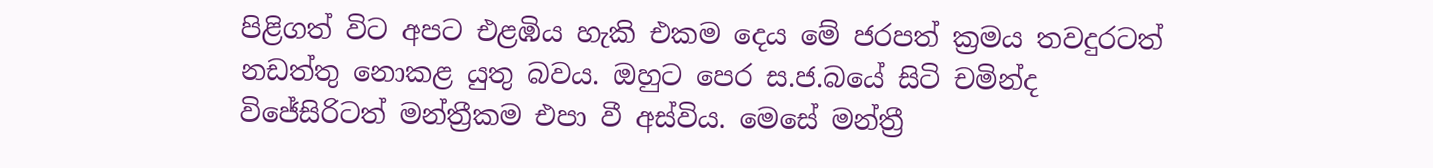පිළිගත් විට අපට එළඹිය හැකි එකම දෙය මේ ජරපත් ක්‍රමය තවදුරටත් නඩත්තු නොකළ යුතු බවය. ඔහුට පෙර ස.ජ.බයේ සිටි චමින්ද විජේසිරිටත් මන්ත්‍රීකම එපා වී අස්විය. මෙසේ මන්ත්‍රී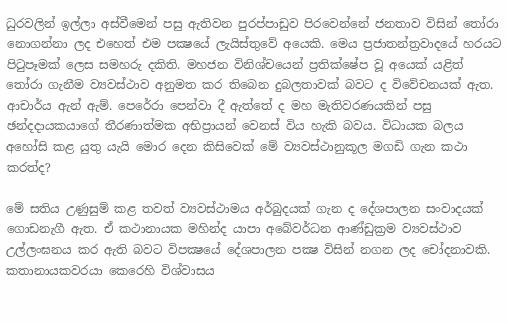ධුරවලින් ඉල්ලා අස්වීමෙන් පසු ඇතිවන පුරප්පාඩුව පිරවෙන්නේ ජනතාව විසින් තෝරා නොගන්නා ලද එහෙත් එම පක්‍ෂයේ ලැයිස්තුවේ අයෙකි. මෙය ප්‍රජාතන්ත්‍රවාදයේ හරයට පිටුපෑමක් ලෙස සමහරු දකිති. මහජන විනිශ්චයෙන් ප්‍රතික්ෂේප වූ අයෙක් යළිත් තෝරා ගැනීම ව්‍යවස්ථාව අනුමත කර තිබෙන දුබලතාවක් බවට ද විවේචනයක් ඇත. ආචාර්ය ඇන් ඇම්. පෙරේරා පෙන්වා දී ඇත්තේ ද මහ මැතිවරණයකින් පසු ඡන්දදායකයාගේ තීරණාත්මක අභිප්‍රායන් වෙනස් විය හැකි බවය. විධායක බලය අහෝසි කළ යුතු යැයි මොර දෙන කිසිවෙක් මේ ව්‍යවස්ථානුකූල මගඩි ගැන කථා කරත්ද?

මේ සතිය උණුසුම් කළ තවත් ව්‍යවස්ථාමය අර්බුදයක් ගැන ද දේශපාලන සංවාදයක් ගොඩනැගී ඇත. ඒ කථානායක මහින්ද යාපා අබේවර්ධන ආණ්ඩුක්‍රම ව්‍යවස්ථාව උල්ලංඝනය කර ඇති බවට විපක්‍ෂයේ දේශපාලන පක්‍ෂ විසින් නගන ලද චෝදනාවකි. කතානායකවරයා කෙරෙහි විශ්වාසය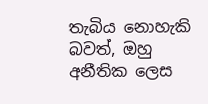තැබිය නොහැකි බවත්, ඔහු අනීතික ලෙස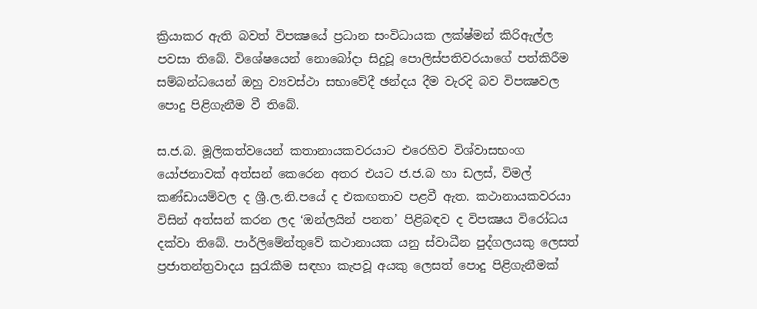ක්‍රියාකර ඇති බවත් විපක්‍ෂයේ ප්‍රධාන සංවිධායක ලක්ෂ්මන් කිරිඇල්ල පවසා තිබේ. විශේෂයෙන් නොබෝදා සිදුවූ පොලිස්පතිවරයාගේ පත්කිරීම සම්බන්ධයෙන් ඔහු ව්‍යවස්ථා සභාවේදී ඡන්දය දීම වැරදි බව විපක්‍ෂවල පොදු පිළිගැනීම වී තිබේ.

ස.ජ.බ. මූලිකත්වයෙන් කතානායකවරයාට එරෙහිව විශ්වාසභංග යෝජනාවක් අත්සන් කෙරෙන අතර එයට ජ.ජ.බ හා ඩලස්, විමල් කණ්ඩායම්වල ද ශ්‍රී.ල.නි.පයේ ද එකඟතාව පළවී ඇත. කථානායකවරයා විසින් අත්සන් කරන ලද ‘ඔන්ලයින් පනත’ පිළිබඳව ද විපක්‍ෂය විරෝධය දක්වා තිබේ. පාර්ලිමේන්තුවේ කථානායක යනු ස්වාධීන පුද්ගලයකු ලෙසත් ප්‍රජාතන්ත්‍රවාදය සුරැකීම සඳහා කැපවූ අයකු ලෙසත් පොදු පිළිගැනීමක්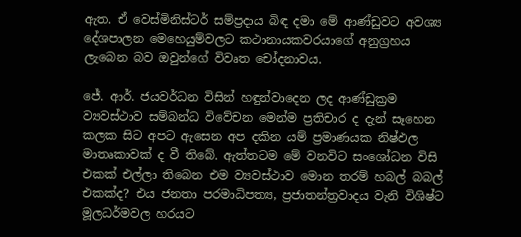ඇත. ඒ වෙස්මිනිස්ටර් සම්ප්‍රදාය බිඳ දමා මේ ආණ්ඩුවට අවශ්‍ය දේශපාලන මෙහෙයුම්වලට කථානායකවරයාගේ අනුග්‍රහය ලැබෙන බව ඔවුන්ගේ විවෘත චෝදනාවය.

ජේ. ආර්. ජයවර්ධන විසින් හඳුන්වාදෙන ලද ආණ්ඩුක්‍රම ව්‍යවස්ථාව සම්බන්ධ විවේචන මෙන්ම ප්‍රතිචාර ද දැන් සෑහෙන කලක සිට අපට ඇසෙන අප දකින යම් ප්‍රමාණයක නිෂ්ඵල මාතෘකාවක් ද වී තිබේ. ඇත්තටම මේ වනවිට සංශෝධන විසි එකක් එල්ලා තිබෙන එම ව්‍යවස්ථාව මොන තරම් හබල් බබල් එකක්ද? එය ජනතා පරමාධිපත්‍ය, ප්‍රජාතන්ත්‍රවාදය වැනි විශිෂ්ට මූලධර්මවල හරයට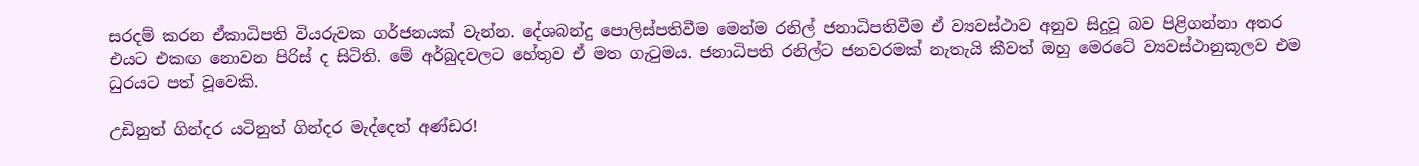සරදම් කරන ඒකාධිපති වියරුවක ගර්ජනයක් වැන්න. දේශබන්දු පොලිස්පතිවීම මෙන්ම රනිල් ජනාධිපතිවීම ඒ ව්‍යවස්ථාව අනුව සිදුවූ බව පිළිගන්නා අතර එයට එකඟ නොවන පිරිස් ද සිටිති. මේ අර්බුදවලට හේතුව ඒ මත ගැටුමය. ජනාධිපති රනිල්ට ජනවරමක් නැතැයි කීවත් ඔහු මෙරටේ ව්‍යවස්ථානුකූලව එම ධුරයට පත් වූවෙකි.

උඩිනුත් ගින්දර යටිනුත් ගින්දර මැද්දෙත් අණ්ඩර!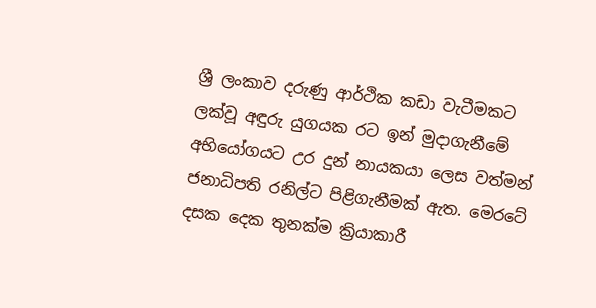ශ්‍රී ලංකාව දරුණු ආර්ථික කඩා වැටීමකට ලක්වූ අඳුරු යුගයක රට ඉන් මුදාගැනීමේ අභියෝගයට උර දුන් නායකයා ලෙස වත්මන් ජනාධිපති රනිල්ට පිළිගැනීමක් ඇත. මෙරටේ දසක දෙක තුනක්ම ක්‍රියාකාරී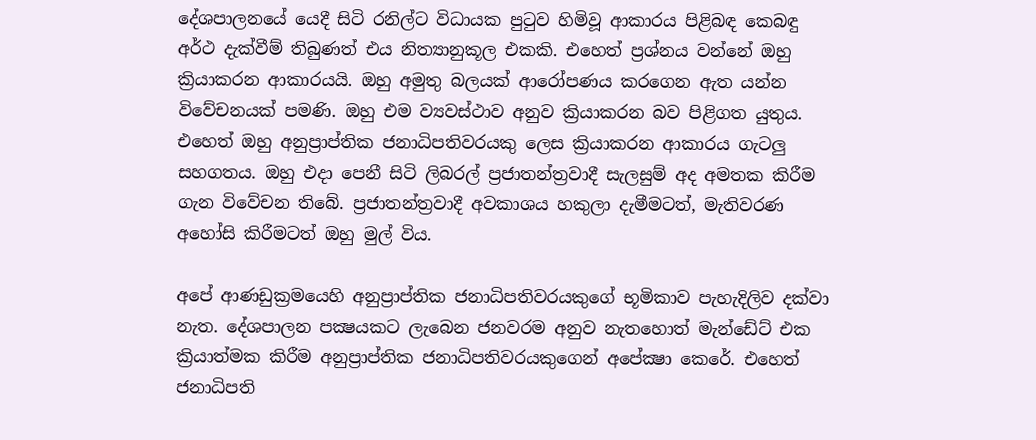දේශපාලනයේ යෙදී සිටි රනිල්ට විධායක පුටුව හිමිවූ ආකාරය පිළිබඳ කෙබඳු අර්ථ දැක්වීම් තිබුණත් එය නිත්‍යානුකූල එකකි. එහෙත් ප්‍රශ්නය වන්නේ ඔහු ක්‍රියාකරන ආකාරයයි. ඔහු අමුතු බලයක් ආරෝපණය කරගෙන ඇත යන්න විවේචනයක් පමණි. ඔහු එම ව්‍යවස්ථාව අනුව ක්‍රියාකරන බව පිළිගත යුතුය. එහෙත් ඔහු අනුප්‍රාප්තික ජනාධිපතිවරයකු ලෙස ක්‍රියාකරන ආකාරය ගැටලු සහගතය. ඔහු එදා පෙනී සිටි ලිබරල් ප්‍රජාතන්ත්‍රවාදී සැලසුම් අද අමතක කිරීම ගැන විවේචන තිබේ. ප්‍රජාතන්ත්‍රවාදී අවකාශය හකුලා දැමීමටත්, මැතිවරණ අහෝසි කිරීමටත් ඔහු මුල් විය.

අපේ ආණඩුක්‍රමයෙහි අනුප්‍රාප්තික ජනාධිපතිවරයකුගේ භූමිකාව පැහැදිලිව දක්වා නැත. දේශපාලන පක්‍ෂයකට ලැබෙන ජනවරම අනුව නැතහොත් මැන්ඩේට් එක ක්‍රියාත්මක කිරීම අනුප්‍රාප්තික ජනාධිපතිවරයකුගෙන් අපේක්‍ෂා කෙරේ. එහෙත් ජනාධිපති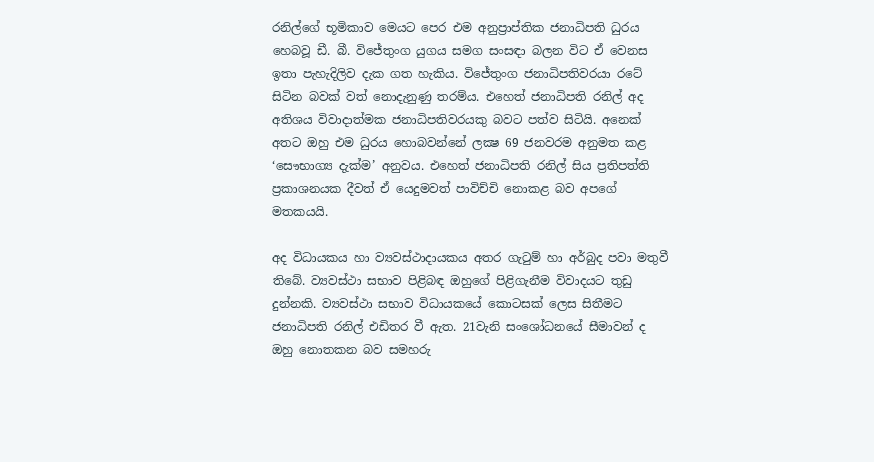රනිල්ගේ භූමිකාව මෙයට පෙර එම අනුප්‍රාප්තික ජනාධිපති ධුරය හෙබවූ ඩී. බී. විජේතුංග යුගය සමග සංසඳා බලන විට ඒ වෙනස ඉතා පැහැදිලිව දැක ගත හැකිය. විජේතුංග ජනාධිපතිවරයා රටේ සිටින බවක් වත් නොදැනුණු තරම්ය. එහෙත් ජනාධිපති රනිල් අද අතිශය විවාදාත්මක ජනාධිපතිවරයකු බවට පත්ව සිටියි. අනෙක් අතට ඔහු එම ධුරය හොබවන්නේ ලක්‍ෂ 69 ජනවරම අනුමත කළ ‘සෞභාග්‍ය දැක්ම’ අනුවය. එහෙත් ජනාධිපති රනිල් සිය ප්‍රතිපත්ති ප්‍රකාශනයක දීවත් ඒ යෙදුමවත් පාවිච්චි නොකළ බව අපගේ මතකයයි.

අද විධායකය හා ව්‍යවස්ථාදායකය අතර ගැටුම් හා අර්බුද පවා මතුවී තිබේ. ව්‍යවස්ථා සභාව පිළිබඳ ඔහුගේ පිළිගැනීම විවාදයට තුඩු දුන්නකි. ව්‍යවස්ථා සභාව විධායකයේ කොටසක් ලෙස සිතීමට ජනාධිපති රනිල් එඩිතර වී ඇත. 21වැනි සංශෝධනයේ සීමාවන් ද ඔහු නොතකන බව සමහරු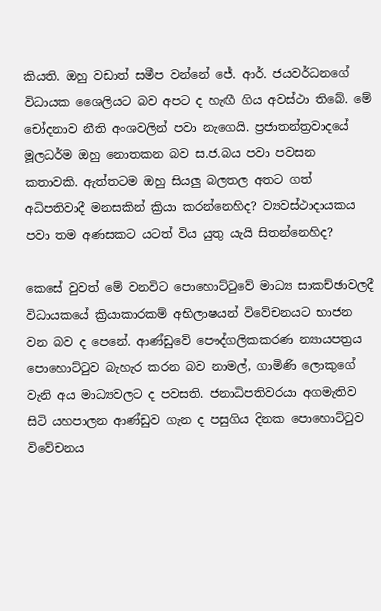කියති. ඔහු වඩාත් සමීප වන්නේ ජේ. ආර්. ජයවර්ධනගේ විධායක ශෛලියට බව අපට ද හැඟී ගිය අවස්ථා තිබේ. මේ චෝදනාව නීති අංශවලින් පවා නැගෙයි. ප්‍රජාතන්ත්‍රවාදයේ මූලධර්ම ඔහු නොතකන බව ස.ජ.බය පවා පවසන කතාවකි. ඇත්තටම ඔහු සියලු බලතල අතට ගත් අධිපතිවාදී මනසකින් ක්‍රියා කරන්නෙහිද? ව්‍යවස්ථාදායකය පවා තම අණසකට යටත් විය යුතු යැයි සිතන්නෙහිද?

කෙසේ වුවත් මේ වනවිට පොහොට්ටුවේ මාධ්‍ය සාකච්ඡාවලදී විධායකයේ ක්‍රියාකාරකම් අභිලාෂයන් විවේචනයට භාජන වන බව ද පෙනේ. ආණ්ඩුවේ පෞද්ගලිකකරණ න්‍යායපත්‍රය පොහොට්ටුව බැහැර කරන බව නාමල්, ගාමිණි ලොකුගේ වැනි අය මාධ්‍යවලට ද පවසති. ජනාධිපතිවරයා අගමැතිව සිටි යහපාලන ආණ්ඩුව ගැන ද පසුගිය දිනක පොහොට්ටුව විවේචනය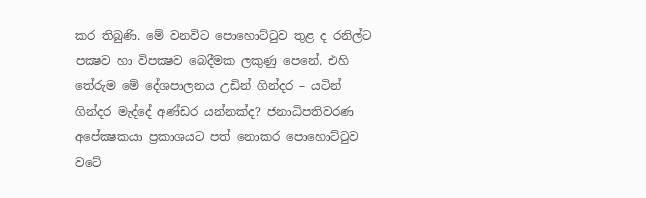කර තිබුණි. මේ වනවිට පොහොට්ටුව තුළ ද රනිල්ට පක්‍ෂව හා විපක්‍ෂව බෙදීමක ලකුණු පෙනේ. එහි තේරුම මේ දේශපාලනය උඩින් ගින්දර – යටින් ගින්දර මැද්දේ අණ්ඩර යන්නක්ද? ජනාධිපතිවරණ අපේක්‍ෂකයා ප්‍රකාශයට පත් නොකර පොහොට්ටුව වටේ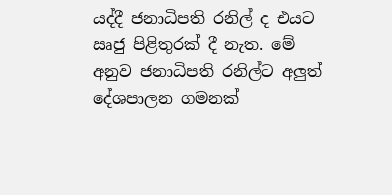යද්දී ජනාධිපති රනිල් ද එයට ඍජු පිළිතුරක් දී නැත. මේ අනුව ජනාධිපති රනිල්ට අලුත් දේශපාලන ගමනක්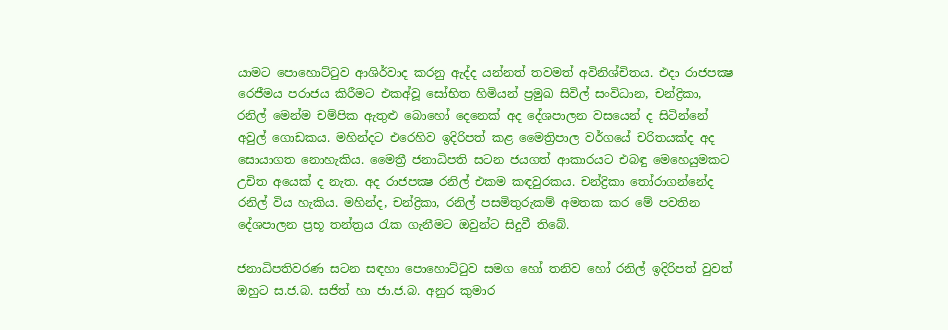යාමට පොහොට්ටුව ආශිර්වාද කරනු ඇද්ද යන්නත් තවමත් අවිනිශ්චිතය. එදා රාජපක්‍ෂ රෙජීමය පරාජය කිරීමට එකඅ්වූ සෝභිත හිමියන් ප්‍රමුඛ සිවිල් සංවිධාන, චන්ද්‍රිකා, රනිල් මෙන්ම චම්පික ඇතුළු බොහෝ දෙනෙක් අද දේශපාලන වසයෙන් ද සිටින්නේ අවුල් ගොඩකය. මහින්දට එරෙහිව ඉදිරිපත් කළ මෛත්‍රිපාල වර්ගයේ චරිතයක්ද අද සොයාගත නොහැකිය. මෛත්‍රී ජනාධිපති සටන ජයගත් ආකාරයට එබඳු මෙහෙයුමකට උචිත අයෙක් ද නැත. අද රාජපක්‍ෂ රනිල් එකම කඳවුරකය. චන්ද්‍රිකා තෝරාගන්නේද රනිල් විය හැකිය. මහින්ද, චන්ද්‍රිකා, රනිල් පසමිතුරුකම් අමතක කර මේ පවතින දේශපාලන ප්‍රභූ තන්ත්‍රය රැක ගැනීමට ඔවුන්ට සිදුවී තිබේ.

ජනාධිපතිවරණ සටන සඳහා පොහොට්ටුව සමග හෝ තනිව හෝ රනිල් ඉදිරිපත් වුවත් ඔහුට ස.ජ.බ. සජිත් හා ජා.ජ.බ. අනුර කුමාර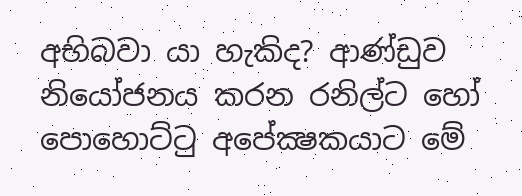අභිබවා යා හැකිද? ආණ්ඩුව නියෝජනය කරන රනිල්ට හෝ පොහොට්ටු අපේක්‍ෂකයාට මේ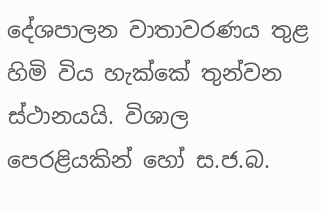දේශපාලන වාතාවරණය තුළ හිමි විය හැක්කේ තුන්වන ස්ථානයයි. විශාල පෙරළියකින් හෝ ස.ජ.බ.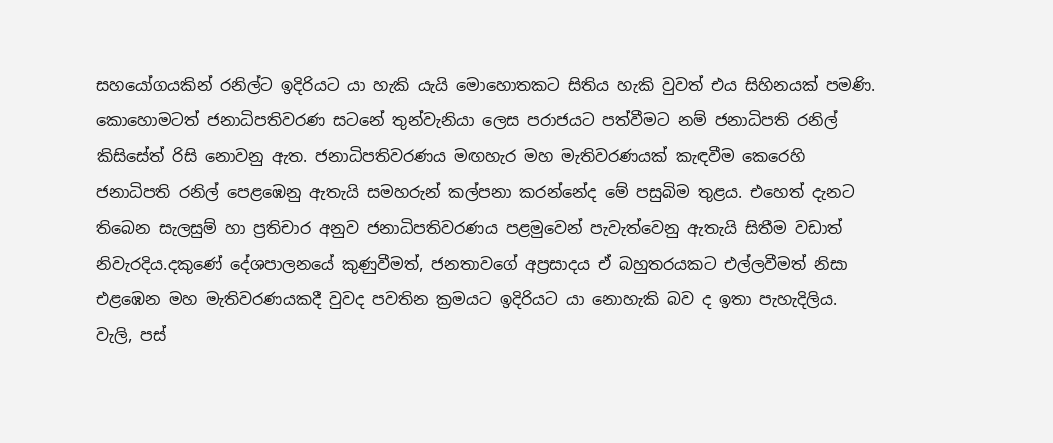සහයෝගයකින් රනිල්ට ඉදිරියට යා හැකි යැයි මොහොතකට සිතිය හැකි වුවත් එය සිහිනයක් පමණි. කොහොමටත් ජනාධිපතිවරණ සටනේ තුන්වැනියා ලෙස පරාජයට පත්වීමට නම් ජනාධිපති රනිල් කිසිසේත් රිසි නොවනු ඇත. ජනාධිපතිවරණය මඟහැර මහ මැතිවරණයක් කැඳවීම කෙරෙහි ජනාධිපති රනිල් පෙළඹෙනු ඇතැයි සමහරුන් කල්පනා කරන්නේද මේ පසුබිම තුළය. එහෙත් දැනට තිබෙන සැලසුම් හා ප්‍රතිචාර අනුව ජනාධිපතිවරණය පළමුවෙන් පැවැත්වෙනු ඇතැයි සිතීම වඩාත් නිවැරදිය.දකුණේ දේශපාලනයේ කුණුවීමත්, ජනතාවගේ අප්‍රසාදය ඒ බහුතරයකට එල්ලවීමත් නිසා එළඹෙන මහ මැතිවරණයකදී වුවද පවතින ක්‍රමයට ඉදිරියට යා නොහැකි බව ද ඉතා පැහැදිලිය. වැලි, පස්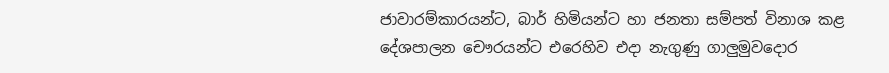ජාවාරම්කාරයන්ට, බාර් හිමියන්ට හා ජනතා සම්පත් විනාශ කළ දේශපාලන චෞරයන්ට එරෙහිව එදා නැගුණු ගාලුමුවදොර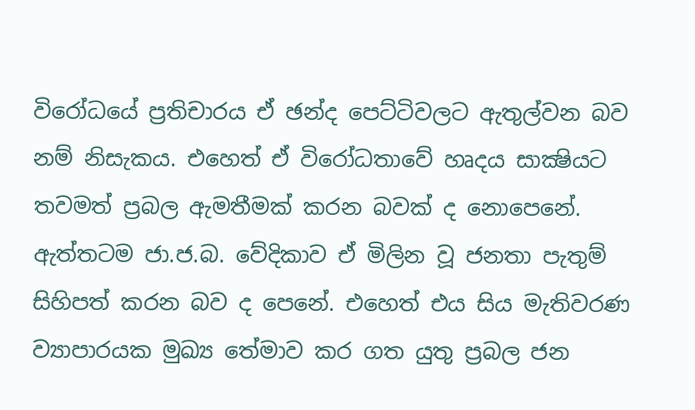විරෝධයේ ප්‍රතිචාරය ඒ ඡන්ද පෙට්ටිවලට ඇතුල්වන බව නම් නිසැකය. එහෙත් ඒ විරෝධතාවේ හෘදය සාක්‍ෂියට තවමත් ප්‍රබල ඇමතීමක් කරන බවක් ද නොපෙනේ. ඇත්තටම ජා.ජ.බ. වේදිකාව ඒ මිලින වූ ජනතා පැතුම් සිහිපත් කරන බව ද පෙනේ. එහෙත් එය සිය මැතිවරණ ව්‍යාපාරයක මුඛ්‍ය තේමාව කර ගත යුතු ප්‍රබල ජන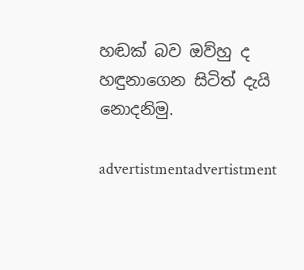හඬක් බව ඔව්හු ද හඳුනාගෙන සිටිත් දැයි නොදනිමු.

advertistmentadvertistment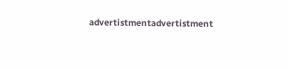advertistmentadvertistment